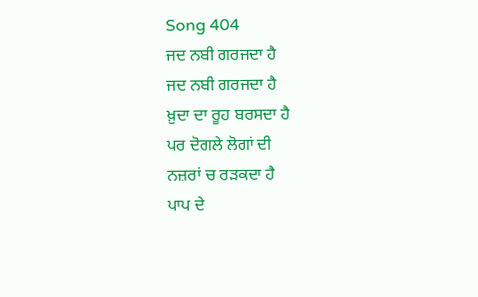Song 404
ਜਦ ਨਬੀ ਗਰਜਦਾ ਹੈ
ਜਦ ਨਬੀ ਗਰਜਦਾ ਹੈ
ਖ਼ੁਦਾ ਦਾ ਰੂਹ ਬਰਸਦਾ ਹੈ
ਪਰ ਦੋਗਲੇ ਲੋਗਾਂ ਦੀ
ਨਜ਼ਰਾਂ ਚ ਰੜਕਦਾ ਹੈ
ਪਾਪ ਦੇ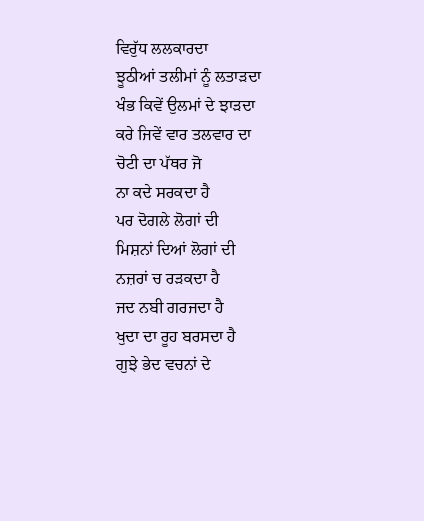ਵਿਰੁੱਧ ਲਲਕਾਰਦਾ
ਝੂਠੀਆਂ ਤਲੀਮਾਂ ਨੂੰ ਲਤਾੜਦਾ
ਖੰਭ ਕਿਵੇਂ ਉਲਮਾਂ ਦੇ ਝਾੜਦਾ
ਕਰੇ ਜਿਵੇਂ ਵਾਰ ਤਲਵਾਰ ਦਾ
ਚੋਟੀ ਦਾ ਪੱਥਰ ਜੋ
ਨਾ ਕਦੇ ਸਰਕਦਾ ਹੈ
ਪਰ ਦੋਗਲੇ ਲੋਗਾਂ ਦੀ
ਮਿਸ਼ਨਾਂ ਦਿਆਂ ਲੋਗਾਂ ਦੀ
ਨਜ਼ਰਾਂ ਚ ਰੜਕਦਾ ਹੈ
ਜਦ ਨਬੀ ਗਰਜਦਾ ਹੈ
ਖੁਦਾ ਦਾ ਰੂਹ ਬਰਸਦਾ ਹੈ
ਗੁਝੇ ਭੇਦ ਵਚਨਾਂ ਦੇ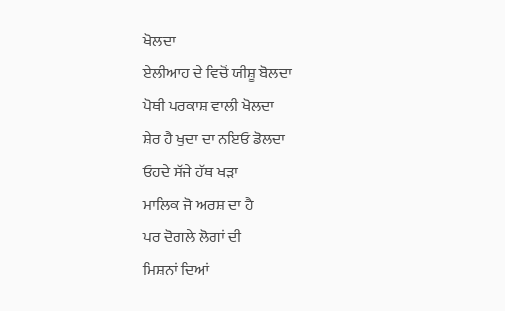ਖੋਲਦਾ
ਏਲੀਆਹ ਦੇ ਵਿਚੋਂ ਯੀਸ਼ੂ ਬੋਲਦਾ
ਪੋਥੀ ਪਰਕਾਸ਼ ਵਾਲੀ ਖੋਲਦਾ
ਸ਼ੇਰ ਹੈ ਖੁਦਾ ਦਾ ਨਇਓ ਡੋਲਦਾ
ਓਹਦੇ ਸੱਜੇ ਹੱਥ ਖੜਾ
ਮਾਲਿਕ ਜੋ ਅਰਸ਼ ਦਾ ਹੈ
ਪਰ ਦੋਗਲੇ ਲੋਗਾਂ ਦੀ
ਮਿਸ਼ਨਾਂ ਦਿਆਂ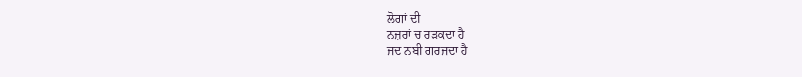ਲੋਗਾਂ ਦੀ
ਨਜ਼ਰਾਂ ਚ ਰੜਕਦਾ ਹੈ
ਜਦ ਨਬੀ ਗਰਜਦਾ ਹੈ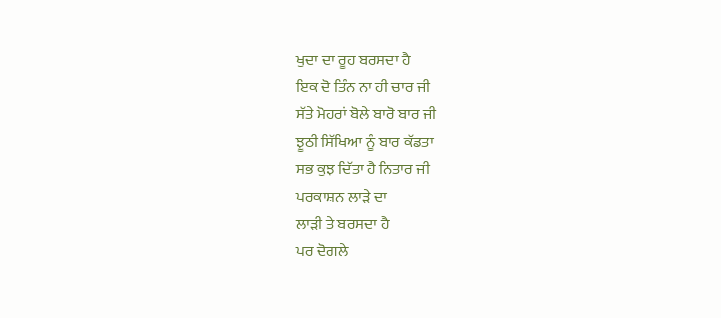ਖੁਦਾ ਦਾ ਰੂਹ ਬਰਸਦਾ ਹੈ
ਇਕ ਦੋ ਤਿੰਨ ਨਾ ਹੀ ਚਾਰ ਜੀ
ਸੱਤੇ ਮੋਹਰਾਂ ਬੋਲੇ ਬਾਰੋ ਬਾਰ ਜੀ
ਝੂਠੀ ਸਿੱਖਿਆ ਨੂੰ ਬਾਰ ਕੱਡਤਾ
ਸਭ ਕੁਝ ਦਿੱਤਾ ਹੈ ਨਿਤਾਰ ਜੀ
ਪਰਕਾਸ਼ਨ ਲਾੜੇ ਦਾ
ਲਾੜੀ ਤੇ ਬਰਸਦਾ ਹੈ
ਪਰ ਦੋਗਲੇ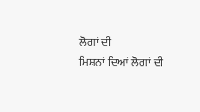ਲੋਗਾਂ ਦੀ
ਮਿਸ਼ਨਾਂ ਦਿਆਂ ਲੋਗਾਂ ਦੀ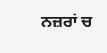ਨਜ਼ਰਾਂ ਚ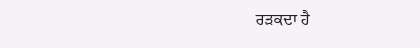ਰੜਕਦਾ ਹੈ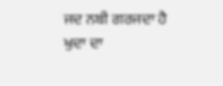ਜਦ ਨਬੀ ਗਰਜਦਾ ਹੈ
ਖੁਦਾ ਦਾ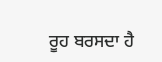ਰੂਹ ਬਰਸਦਾ ਹੈ